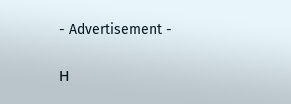- Advertisement -

Η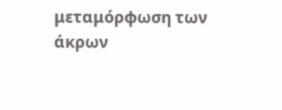μεταμόρφωση των άκρων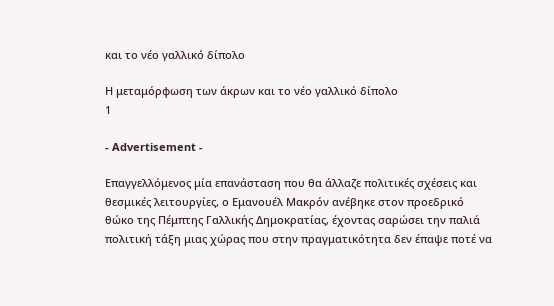και το νέο γαλλικό δίπολο

Η μεταμόρφωση των άκρων και το νέο γαλλικό δίπολο
1

- Advertisement -

Επαγγελλόμενος μία επανάσταση που θα άλλαζε πολιτικές σχέσεις και θεσμικές λειτουργίες, ο Εμανουέλ Μακρόν ανέβηκε στον προεδρικό θώκο της Πέμπτης Γαλλικής Δημοκρατίας, έχοντας σαρώσει την παλιά πολιτική τάξη μιας χώρας που στην πραγματικότητα δεν έπαψε ποτέ να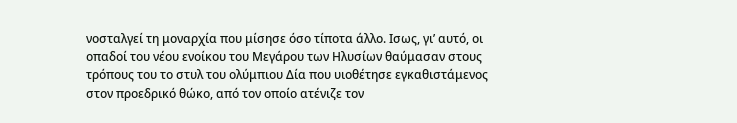νοσταλγεί τη μοναρχία που μίσησε όσο τίποτα άλλο. Ισως, γι’ αυτό, οι οπαδοί του νέου ενοίκου του Μεγάρου των Ηλυσίων θαύμασαν στους τρόπους του το στυλ του ολύμπιου Δία που υιοθέτησε εγκαθιστάμενος στον προεδρικό θώκο, από τον οποίο ατένιζε τον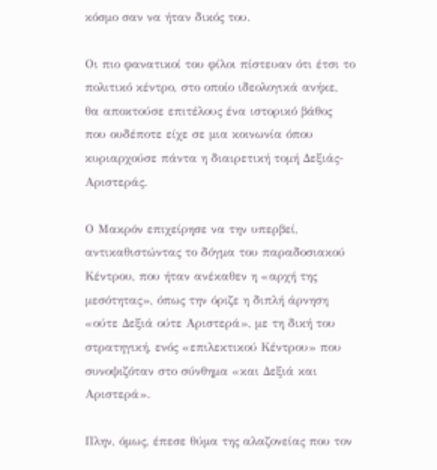κόσμο σαν να ήταν δικός του.

Οι πιο φανατικοί του φίλοι πίστευαν ότι έτσι το πολιτικό κέντρο, στο οποίο ιδεολογικά ανήκε, θα αποκτούσε επιτέλους ένα ιστορικό βάθος που ουδέποτε είχε σε μια κοινωνία όπου κυριαρχούσε πάντα η διαιρετική τομή Δεξιάς-Αριστεράς.

Ο Μακρόν επιχείρησε να την υπερβεί, αντικαθιστώντας το δόγμα του παραδοσιακού Κέντρου, που ήταν ανέκαθεν η «αρχή της μεσότητας», όπως την όριζε η διπλή άρνηση «ούτε Δεξιά ούτε Αριστερά», με τη δική του στρατηγική, ενός «επιλεκτικού Κέντρου» που συνοψιζόταν στο σύνθημα «και Δεξιά και Αριστερά».

Πλην, όμως, έπεσε θύμα της αλαζονείας που τον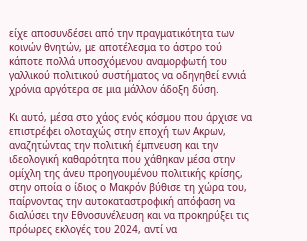είχε αποσυνδέσει από την πραγματικότητα των κοινών θνητών, με αποτέλεσμα το άστρο τού κάποτε πολλά υποσχόμενου αναμορφωτή του γαλλικού πολιτικού συστήματος να οδηγηθεί εννιά χρόνια αργότερα σε μια μάλλον άδοξη δύση.

Κι αυτό, μέσα στο χάος ενός κόσμου που άρχισε να επιστρέφει ολοταχώς στην εποχή των Ακρων, αναζητώντας την πολιτική έμπνευση και την ιδεολογική καθαρότητα που χάθηκαν μέσα στην ομίχλη της άνευ προηγουμένου πολιτικής κρίσης, στην οποία ο ίδιος ο Μακρόν βύθισε τη χώρα του, παίρνοντας την αυτοκαταστροφική απόφαση να διαλύσει την Εθνοσυνέλευση και να προκηρύξει τις πρόωρες εκλογές του 2024, αντί να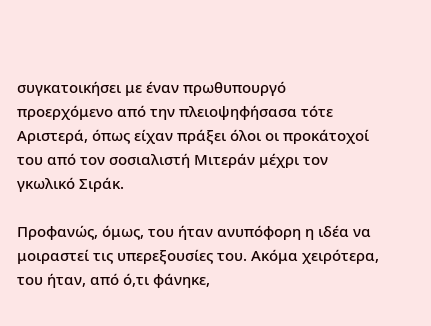συγκατοικήσει με έναν πρωθυπουργό προερχόμενο από την πλειοψηφήσασα τότε Αριστερά, όπως είχαν πράξει όλοι οι προκάτοχοί του από τον σοσιαλιστή Μιτεράν μέχρι τον γκωλικό Σιράκ.

Προφανώς, όμως, του ήταν ανυπόφορη η ιδέα να μοιραστεί τις υπερεξουσίες του. Ακόμα χειρότερα, του ήταν, από ό,τι φάνηκε,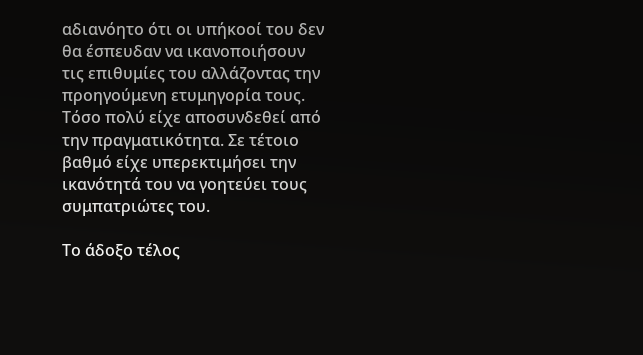αδιανόητο ότι οι υπήκοοί του δεν θα έσπευδαν να ικανοποιήσουν τις επιθυμίες του αλλάζοντας την προηγούμενη ετυμηγορία τους. Τόσο πολύ είχε αποσυνδεθεί από την πραγματικότητα. Σε τέτοιο βαθμό είχε υπερεκτιμήσει την ικανότητά του να γοητεύει τους συμπατριώτες του.

Το άδοξο τέλος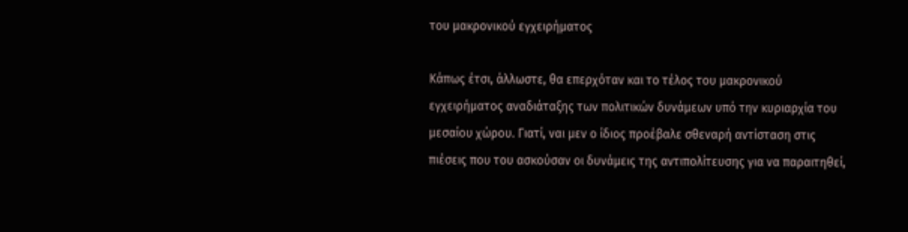του μακρονικού εγχειρήματος

Κάπως έτσι, άλλωστε, θα επερχόταν και το τέλος του μακρονικού εγχειρήματος αναδιάταξης των πολιτικών δυνάμεων υπό την κυριαρχία του μεσαίου χώρου. Γιατί, ναι μεν ο ίδιος προέβαλε σθεναρή αντίσταση στις πιέσεις που του ασκούσαν οι δυνάμεις της αντιπολίτευσης για να παραιτηθεί,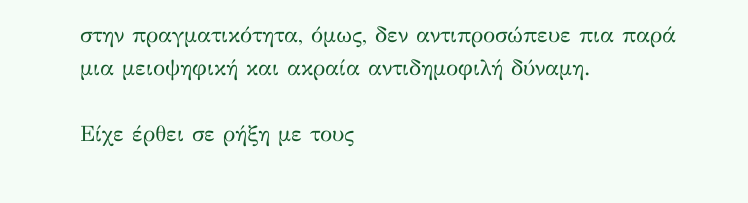στην πραγματικότητα, όμως, δεν αντιπροσώπευε πια παρά μια μειοψηφική και ακραία αντιδημοφιλή δύναμη.

Είχε έρθει σε ρήξη με τους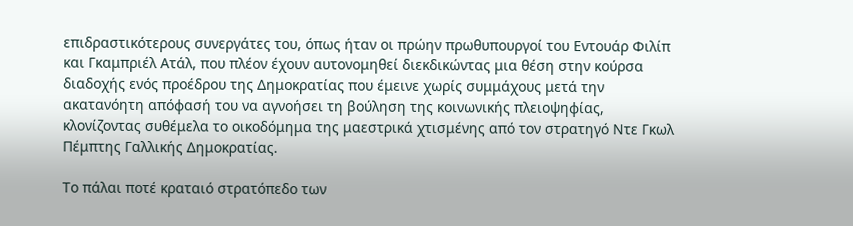επιδραστικότερους συνεργάτες του, όπως ήταν οι πρώην πρωθυπουργοί του Εντουάρ Φιλίπ και Γκαμπριέλ Ατάλ, που πλέον έχουν αυτονομηθεί διεκδικώντας μια θέση στην κούρσα διαδοχής ενός προέδρου της Δημοκρατίας που έμεινε χωρίς συμμάχους μετά την ακατανόητη απόφασή του να αγνοήσει τη βούληση της κοινωνικής πλειοψηφίας, κλονίζοντας συθέμελα το οικοδόμημα της μαεστρικά χτισμένης από τον στρατηγό Ντε Γκωλ Πέμπτης Γαλλικής Δημοκρατίας.

Το πάλαι ποτέ κραταιό στρατόπεδο των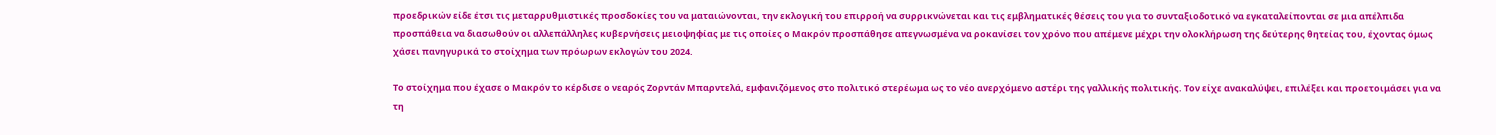προεδρικών είδε έτσι τις μεταρρυθμιστικές προσδοκίες του να ματαιώνονται, την εκλογική του επιρροή να συρρικνώνεται και τις εμβληματικές θέσεις του για το συνταξιοδοτικό να εγκαταλείπονται σε μια απέλπιδα προσπάθεια να διασωθούν οι αλλεπάλληλες κυβερνήσεις μειοψηφίας με τις οποίες ο Μακρόν προσπάθησε απεγνωσμένα να ροκανίσει τον χρόνο που απέμενε μέχρι την ολοκλήρωση της δεύτερης θητείας του, έχοντας όμως χάσει πανηγυρικά το στοίχημα των πρόωρων εκλογών του 2024.

Το στοίχημα που έχασε ο Μακρόν το κέρδισε ο νεαρός Ζορντάν Μπαρντελά, εμφανιζόμενος στο πολιτικό στερέωμα ως το νέο ανερχόμενο αστέρι της γαλλικής πολιτικής. Τον είχε ανακαλύψει, επιλέξει και προετοιμάσει για να τη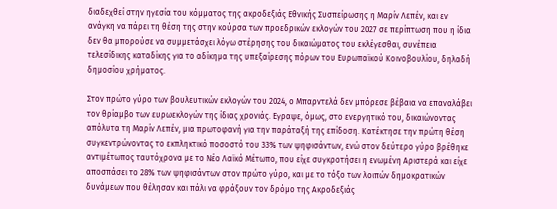διαδεχθεί στην ηγεσία του κόμματος της ακροδεξιάς Εθνικής Συσπείρωσης η Μαρίν Λεπέν, και εν ανάγκη να πάρει τη θέση της στην κούρσα των προεδρικών εκλογών του 2027 σε περίπτωση που η ίδια δεν θα μπορούσε να συμμετάσχει λόγω στέρησης του δικαιώματος του εκλέγεσθαι, συνέπεια τελεσίδικης καταδίκης για το αδίκημα της υπεξαίρεσης πόρων του Ευρωπαϊκού Κοινοβουλίου, δηλαδή δημοσίου χρήματος.

Στον πρώτο γύρο των βουλευτικών εκλογών του 2024, ο Μπαρντελά δεν μπόρεσε βέβαια να επαναλάβει τον θρίαμβο των ευρωεκλογών της ίδιας χρονιάς. Εγραψε, όμως, στο ενεργητικό του, δικαιώνοντας απόλυτα τη Μαρίν Λεπέν, μια πρωτοφανή για την παράταξή της επίδοση. Κατέκτησε την πρώτη θέση συγκεντρώνοντας το εκπληκτικό ποσοστό του 33% των ψηφισάντων, ενώ στον δεύτερο γύρο βρέθηκε αντιμέτωπος ταυτόχρονα με το Νέο Λαϊκό Μέτωπο, που είχε συγκροτήσει η ενωμένη Αριστερά και είχε αποσπάσει το 28% των ψηφισάντων στον πρώτο γύρο, και με το τόξο των λοιπών δημοκρατικών δυνάμεων που θέλησαν και πάλι να φράξουν τον δρόμο της Ακροδεξιάς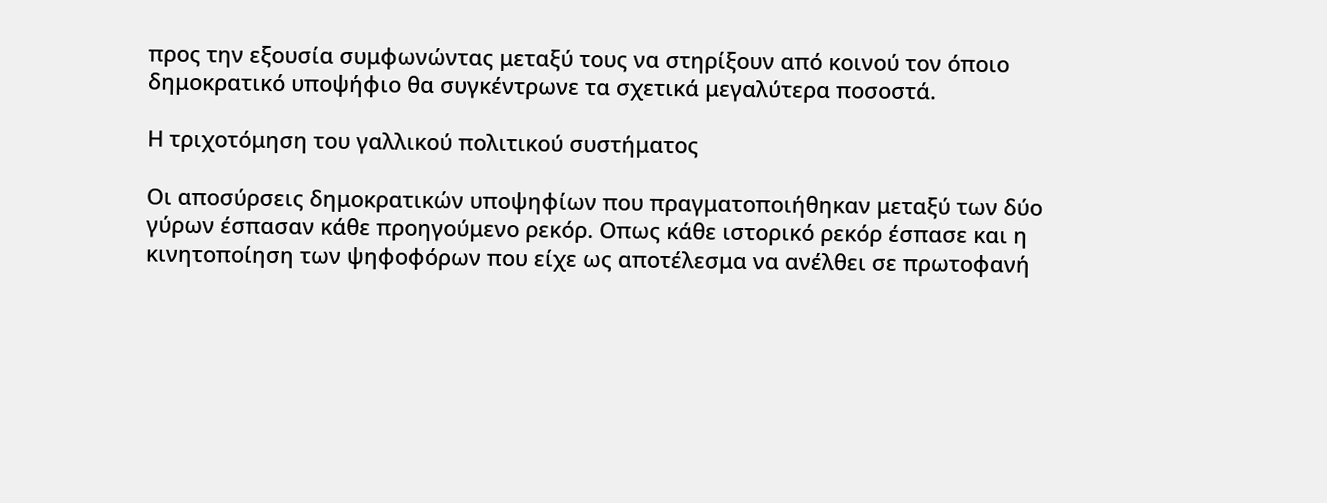προς την εξουσία συμφωνώντας μεταξύ τους να στηρίξουν από κοινού τον όποιο δημοκρατικό υποψήφιο θα συγκέντρωνε τα σχετικά μεγαλύτερα ποσοστά.

Η τριχοτόμηση του γαλλικού πολιτικού συστήματος

Οι αποσύρσεις δημοκρατικών υποψηφίων που πραγματοποιήθηκαν μεταξύ των δύο γύρων έσπασαν κάθε προηγούμενο ρεκόρ. Οπως κάθε ιστορικό ρεκόρ έσπασε και η κινητοποίηση των ψηφοφόρων που είχε ως αποτέλεσμα να ανέλθει σε πρωτοφανή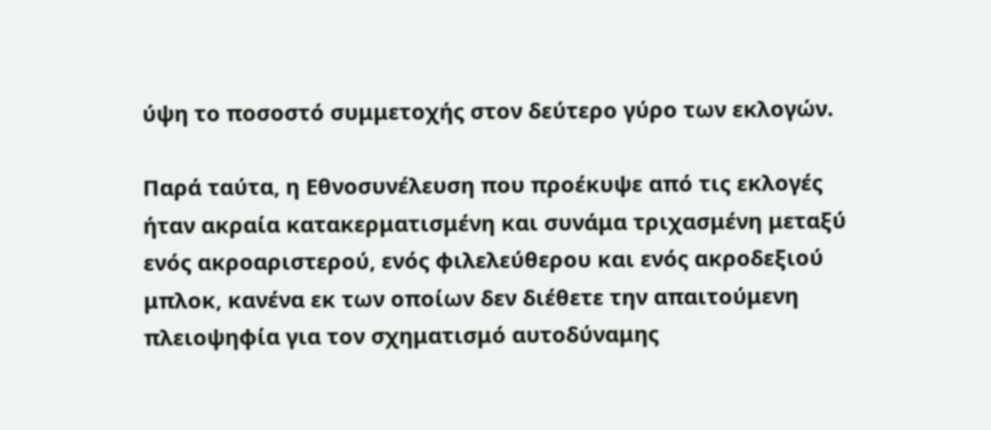ύψη το ποσοστό συμμετοχής στον δεύτερο γύρο των εκλογών.

Παρά ταύτα, η Εθνοσυνέλευση που προέκυψε από τις εκλογές ήταν ακραία κατακερματισμένη και συνάμα τριχασμένη μεταξύ ενός ακροαριστερού, ενός φιλελεύθερου και ενός ακροδεξιού μπλοκ, κανένα εκ των οποίων δεν διέθετε την απαιτούμενη πλειοψηφία για τον σχηματισμό αυτοδύναμης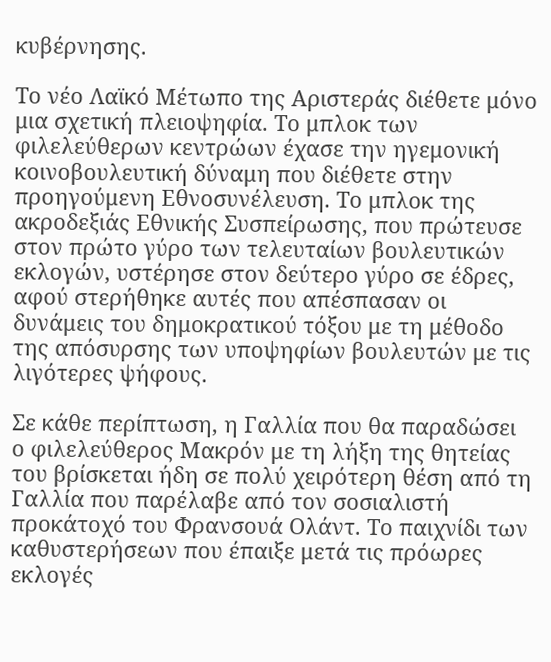κυβέρνησης.

Το νέο Λαϊκό Μέτωπο της Αριστεράς διέθετε μόνο μια σχετική πλειοψηφία. Το μπλοκ των φιλελεύθερων κεντρώων έχασε την ηγεμονική κοινοβουλευτική δύναμη που διέθετε στην προηγούμενη Εθνοσυνέλευση. Το μπλοκ της ακροδεξιάς Εθνικής Συσπείρωσης, που πρώτευσε στον πρώτο γύρο των τελευταίων βουλευτικών εκλογών, υστέρησε στον δεύτερο γύρο σε έδρες, αφού στερήθηκε αυτές που απέσπασαν οι δυνάμεις του δημοκρατικού τόξου με τη μέθοδο της απόσυρσης των υποψηφίων βουλευτών με τις λιγότερες ψήφους.

Σε κάθε περίπτωση, η Γαλλία που θα παραδώσει  ο φιλελεύθερος Μακρόν με τη λήξη της θητείας του βρίσκεται ήδη σε πολύ χειρότερη θέση από τη Γαλλία που παρέλαβε από τον σοσιαλιστή προκάτοχό του Φρανσουά Ολάντ. Το παιχνίδι των καθυστερήσεων που έπαιξε μετά τις πρόωρες εκλογές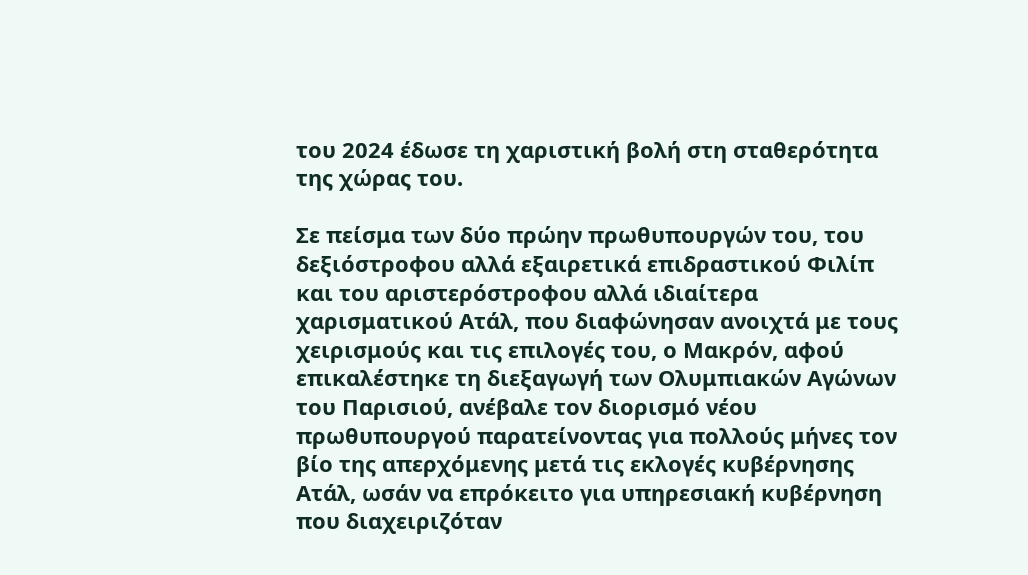του 2024 έδωσε τη χαριστική βολή στη σταθερότητα της χώρας του.

Σε πείσμα των δύο πρώην πρωθυπουργών του, του δεξιόστροφου αλλά εξαιρετικά επιδραστικού Φιλίπ και του αριστερόστροφου αλλά ιδιαίτερα χαρισματικού Ατάλ, που διαφώνησαν ανοιχτά με τους χειρισμούς και τις επιλογές του, ο Μακρόν, αφού επικαλέστηκε τη διεξαγωγή των Ολυμπιακών Αγώνων του Παρισιού, ανέβαλε τον διορισμό νέου πρωθυπουργού παρατείνοντας για πολλούς μήνες τον βίο της απερχόμενης μετά τις εκλογές κυβέρνησης Ατάλ, ωσάν να επρόκειτο για υπηρεσιακή κυβέρνηση που διαχειριζόταν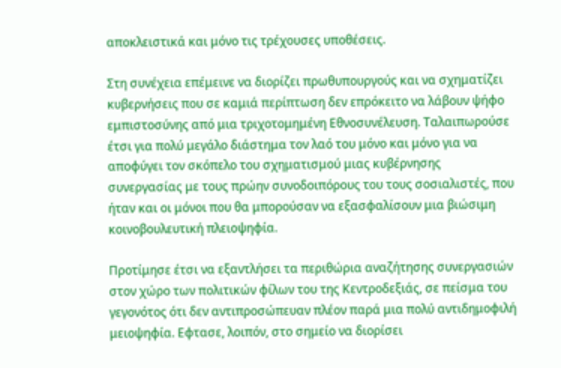αποκλειστικά και μόνο τις τρέχουσες υποθέσεις.

Στη συνέχεια επέμεινε να διορίζει πρωθυπουργούς και να σχηματίζει κυβερνήσεις που σε καμιά περίπτωση δεν επρόκειτο να λάβουν ψήφο εμπιστοσύνης από μια τριχοτομημένη Εθνοσυνέλευση. Ταλαιπωρούσε έτσι για πολύ μεγάλο διάστημα τον λαό του μόνο και μόνο για να αποφύγει τον σκόπελο του σχηματισμού μιας κυβέρνησης συνεργασίας με τους πρώην συνοδοιπόρους του τους σοσιαλιστές, που ήταν και οι μόνοι που θα μπορούσαν να εξασφαλίσουν μια βιώσιμη κοινοβουλευτική πλειοψηφία.

Προτίμησε έτσι να εξαντλήσει τα περιθώρια αναζήτησης συνεργασιών στον χώρο των πολιτικών φίλων του της Κεντροδεξιάς, σε πείσμα του γεγονότος ότι δεν αντιπροσώπευαν πλέον παρά μια πολύ αντιδημοφιλή μειοψηφία. Εφτασε, λοιπόν, στο σημείο να διορίσει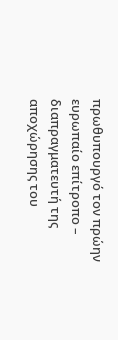πρωθυπουργό τον πρώην ευρωπαίο επίτροπο – διαπραγματευτή της αποχώρησης του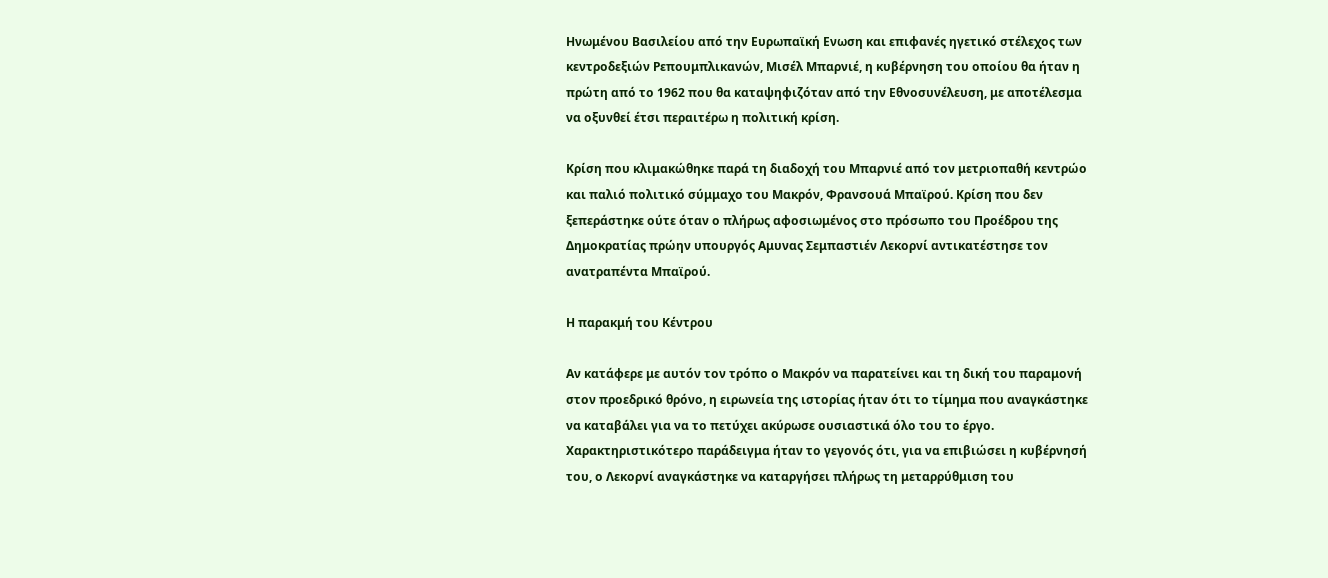Ηνωμένου Βασιλείου από την Ευρωπαϊκή Ενωση και επιφανές ηγετικό στέλεχος των κεντροδεξιών Ρεπουμπλικανών, Μισέλ Μπαρνιέ, η κυβέρνηση του οποίου θα ήταν η πρώτη από το 1962 που θα καταψηφιζόταν από την Εθνοσυνέλευση, με αποτέλεσμα να οξυνθεί έτσι περαιτέρω η πολιτική κρίση.

Κρίση που κλιμακώθηκε παρά τη διαδοχή του Μπαρνιέ από τον μετριοπαθή κεντρώο και παλιό πολιτικό σύμμαχο του Μακρόν, Φρανσουά Μπαϊρού. Κρίση που δεν ξεπεράστηκε ούτε όταν ο πλήρως αφοσιωμένος στο πρόσωπο του Προέδρου της Δημοκρατίας πρώην υπουργός Αμυνας Σεμπαστιέν Λεκορνί αντικατέστησε τον ανατραπέντα Μπαϊρού.

Η παρακμή του Κέντρου

Αν κατάφερε με αυτόν τον τρόπο ο Μακρόν να παρατείνει και τη δική του παραμονή στον προεδρικό θρόνο, η ειρωνεία της ιστορίας ήταν ότι το τίμημα που αναγκάστηκε να καταβάλει για να το πετύχει ακύρωσε ουσιαστικά όλο του το έργο. Χαρακτηριστικότερο παράδειγμα ήταν το γεγονός ότι, για να επιβιώσει η κυβέρνησή του, ο Λεκορνί αναγκάστηκε να καταργήσει πλήρως τη μεταρρύθμιση του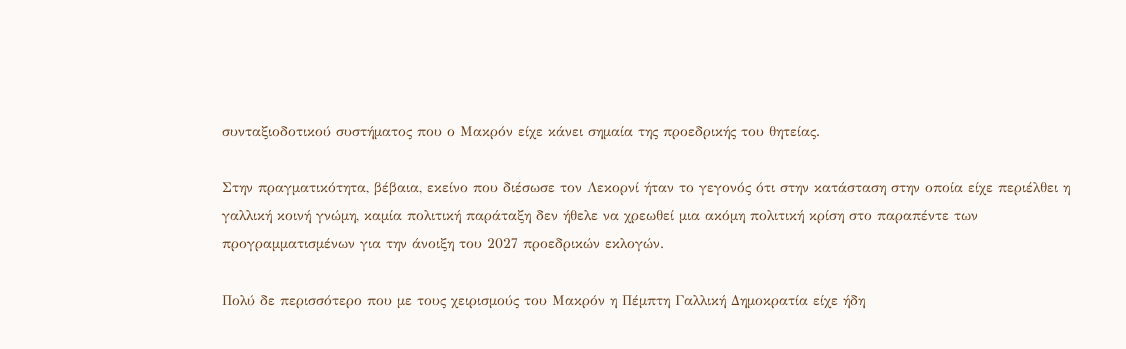συνταξιοδοτικού συστήματος που ο Μακρόν είχε κάνει σημαία της προεδρικής του θητείας.

Στην πραγματικότητα, βέβαια, εκείνο που διέσωσε τον Λεκορνί ήταν το γεγονός ότι στην κατάσταση στην οποία είχε περιέλθει η γαλλική κοινή γνώμη, καμία πολιτική παράταξη δεν ήθελε να χρεωθεί μια ακόμη πολιτική κρίση στο παραπέντε των προγραμματισμένων για την άνοιξη του 2027 προεδρικών εκλογών.

Πολύ δε περισσότερο που με τους χειρισμούς του Μακρόν η Πέμπτη Γαλλική Δημοκρατία είχε ήδη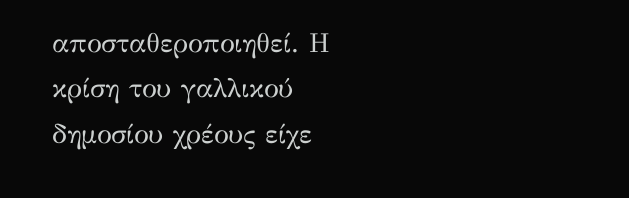αποσταθεροποιηθεί. Η κρίση του γαλλικού δημοσίου χρέους είχε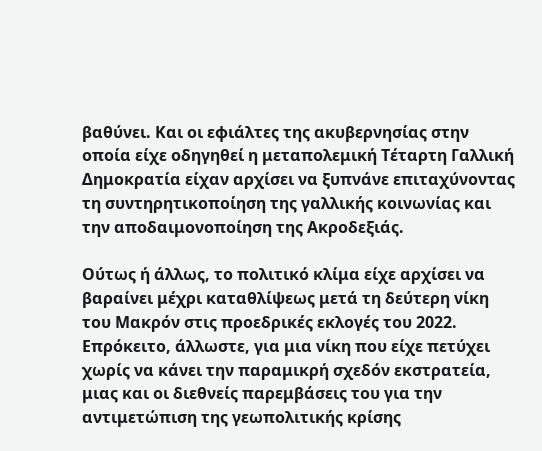βαθύνει. Και οι εφιάλτες της ακυβερνησίας στην οποία είχε οδηγηθεί η μεταπολεμική Τέταρτη Γαλλική Δημοκρατία είχαν αρχίσει να ξυπνάνε επιταχύνοντας τη συντηρητικοποίηση της γαλλικής κοινωνίας και την αποδαιμονοποίηση της Ακροδεξιάς.

Ούτως ή άλλως, το πολιτικό κλίμα είχε αρχίσει να βαραίνει μέχρι καταθλίψεως μετά τη δεύτερη νίκη του Μακρόν στις προεδρικές εκλογές του 2022. Επρόκειτο, άλλωστε, για μια νίκη που είχε πετύχει χωρίς να κάνει την παραμικρή σχεδόν εκστρατεία, μιας και οι διεθνείς παρεμβάσεις του για την αντιμετώπιση της γεωπολιτικής κρίσης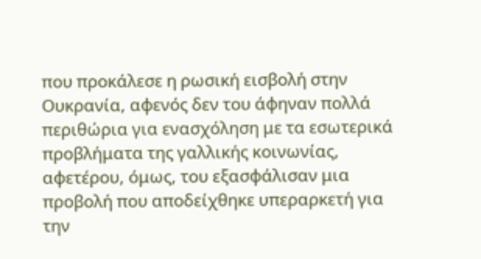που προκάλεσε η ρωσική εισβολή στην Ουκρανία, αφενός δεν του άφηναν πολλά περιθώρια για ενασχόληση με τα εσωτερικά προβλήματα της γαλλικής κοινωνίας, αφετέρου, όμως, του εξασφάλισαν μια προβολή που αποδείχθηκε υπεραρκετή για την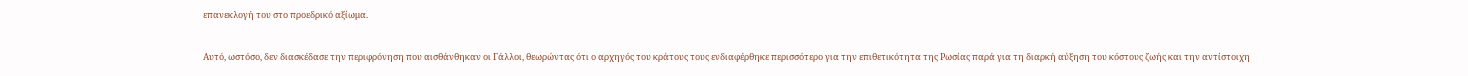επανεκλογή του στο προεδρικό αξίωμα.

Αυτό, ωστόσο, δεν διασκέδασε την περιφρόνηση που αισθάνθηκαν οι Γάλλοι, θεωρώντας ότι ο αρχηγός του κράτους τους ενδιαφέρθηκε περισσότερο για την επιθετικότητα της Ρωσίας παρά για τη διαρκή αύξηση του κόστους ζωής και την αντίστοιχη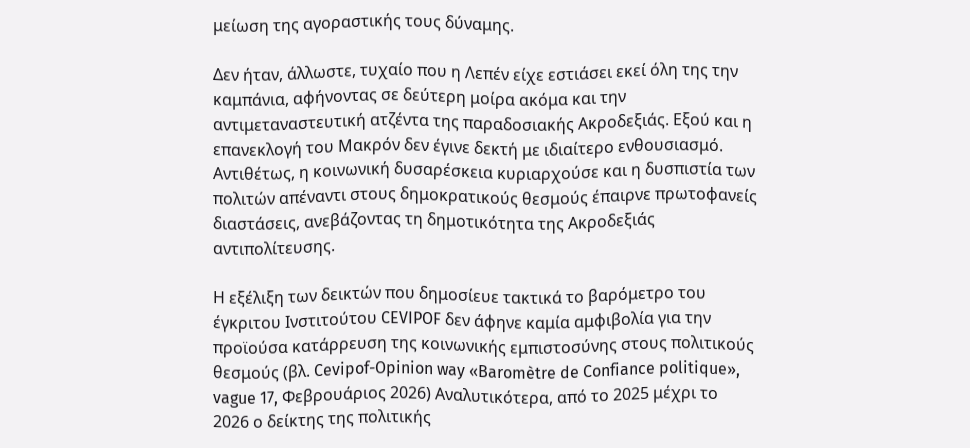μείωση της αγοραστικής τους δύναμης.

Δεν ήταν, άλλωστε, τυχαίο που η Λεπέν είχε εστιάσει εκεί όλη της την καμπάνια, αφήνοντας σε δεύτερη μοίρα ακόμα και την αντιμεταναστευτική ατζέντα της παραδοσιακής Ακροδεξιάς. Εξού και η επανεκλογή του Μακρόν δεν έγινε δεκτή με ιδιαίτερο ενθουσιασμό. Αντιθέτως, η κοινωνική δυσαρέσκεια κυριαρχούσε και η δυσπιστία των πολιτών απέναντι στους δημοκρατικούς θεσμούς έπαιρνε πρωτοφανείς διαστάσεις, ανεβάζοντας τη δημοτικότητα της Ακροδεξιάς αντιπολίτευσης.

Η εξέλιξη των δεικτών που δημοσίευε τακτικά το βαρόμετρο του έγκριτου Ινστιτούτου CEVIPOF δεν άφηνε καμία αμφιβολία για την προϊούσα κατάρρευση της κοινωνικής εμπιστοσύνης στους πολιτικούς θεσμούς (βλ. Cevipof-Opinion way «Baromètre de Confiance politique», vague 17, Φεβρουάριος 2026) Αναλυτικότερα, από το 2025 μέχρι το 2026 ο δείκτης της πολιτικής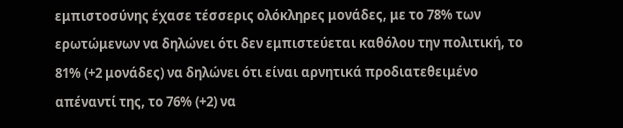εμπιστοσύνης έχασε τέσσερις ολόκληρες μονάδες, με το 78% των ερωτώμενων να δηλώνει ότι δεν εμπιστεύεται καθόλου την πολιτική, το 81% (+2 μονάδες) να δηλώνει ότι είναι αρνητικά προδιατεθειμένο απέναντί της, το 76% (+2) να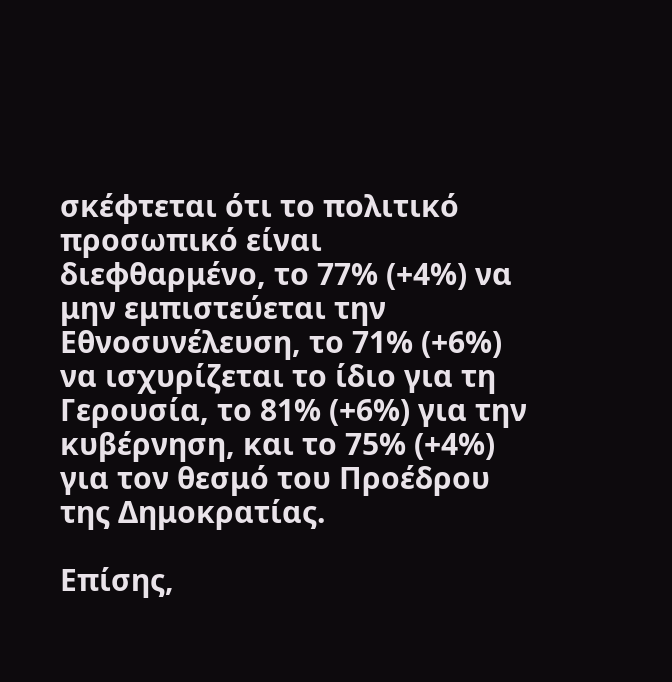σκέφτεται ότι το πολιτικό προσωπικό είναι διεφθαρμένο, το 77% (+4%) να μην εμπιστεύεται την Εθνοσυνέλευση, το 71% (+6%) να ισχυρίζεται το ίδιο για τη Γερουσία, το 81% (+6%) για την κυβέρνηση, και το 75% (+4%) για τον θεσμό του Προέδρου της Δημοκρατίας.

Επίσης,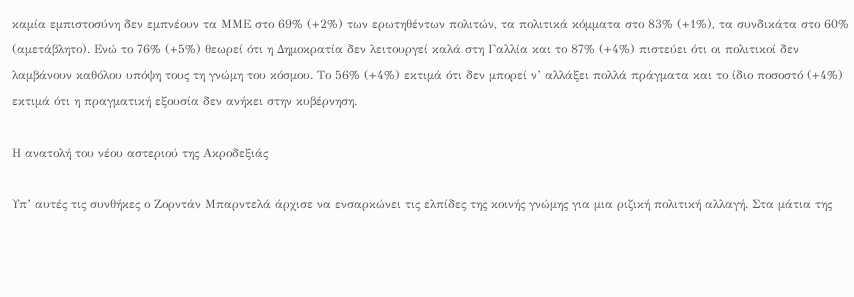καμία εμπιστοσύνη δεν εμπνέουν τα ΜΜΕ στο 69% (+2%) των ερωτηθέντων πολιτών, τα πολιτικά κόμματα στο 83% (+1%), τα συνδικάτα στο 60% (αμετάβλητο). Ενώ το 76% (+5%) θεωρεί ότι η Δημοκρατία δεν λειτουργεί καλά στη Γαλλία και το 87% (+4%) πιστεύει ότι οι πολιτικοί δεν λαμβάνουν καθόλου υπόψη τους τη γνώμη του κόσμου. Το 56% (+4%) εκτιμά ότι δεν μπορεί ν’ αλλάξει πολλά πράγματα και το ίδιο ποσοστό (+4%) εκτιμά ότι η πραγματική εξουσία δεν ανήκει στην κυβέρνηση.

Η ανατολή του νέου αστεριού της Ακροδεξιάς

Υπ’ αυτές τις συνθήκες ο Ζορντάν Μπαρντελά άρχισε να ενσαρκώνει τις ελπίδες της κοινής γνώμης για μια ριζική πολιτική αλλαγή. Στα μάτια της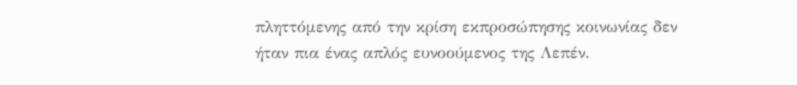πληττόμενης από την κρίση εκπροσώπησης κοινωνίας δεν ήταν πια ένας απλός ευνοούμενος της Λεπέν.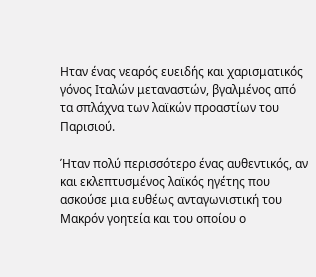Ηταν ένας νεαρός ευειδής και χαρισματικός γόνος Ιταλών μεταναστών, βγαλμένος από τα σπλάχνα των λαϊκών προαστίων του Παρισιού.

Ήταν πολύ περισσότερο ένας αυθεντικός, αν και εκλεπτυσμένος λαϊκός ηγέτης που ασκούσε μια ευθέως ανταγωνιστική του Μακρόν γοητεία και του οποίου ο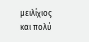μειλίχιος και πολύ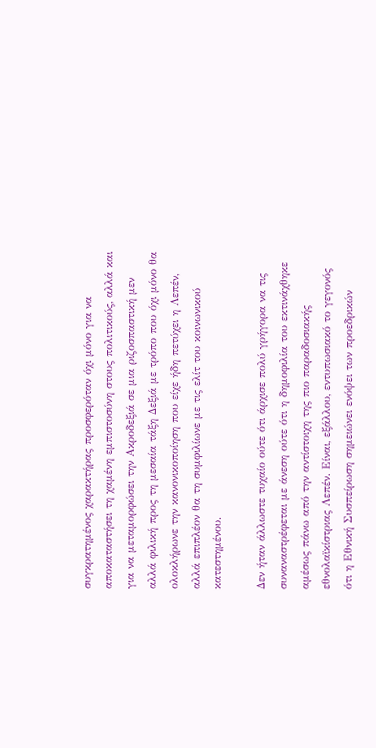συγκρατημένος χαρακτήρας προσφερόταν όχι μόνο για να αποκαταστήσει τη χαμένη εμπιστοσύνη στους πολιτικούς, αλλά και για να μεταμορφώσει την Ακροδεξιά σε μια ριζοσπαστική μεν αλλά φιλική προς τη μεσαία τάξη Δεξιά με τρόπο που όχι μόνο θα ολοκλήρωνε την κανονικοποίηση που είχε ήδη πετύχει η Λεπέν, αλλά επιπλέον θα τη συμφιλίωνε με τις ελίτ του κοινωνικού κατεστημένου.

Δεν ήταν άλλωστε τυχαίο ούτε ότι άρχισε πολύ γρήγορα να τις συναναστρέφεται με άνεση ούτε ότι η δημοφιλία του εκτινάχθηκε αμέσως πάνω από την αντίστοιχη της πιο παραδοσιακής εθνολαϊκίστριας Λεπέν. Είναι, εξάλλου, εντυπωσιακό το γεγονός ότι η Εθνική Συσπείρωση σημειώνει ενόψει των προεδρικών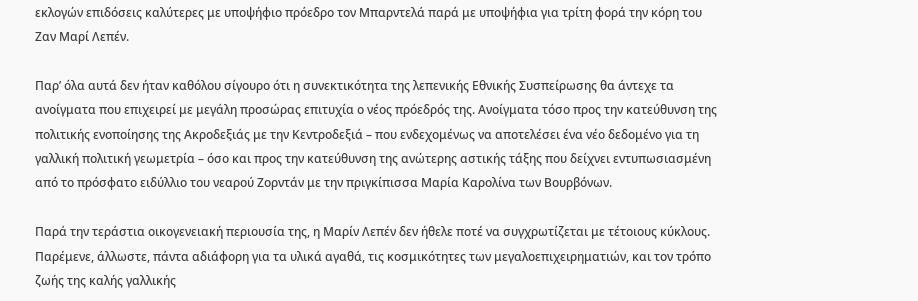εκλογών επιδόσεις καλύτερες με υποψήφιο πρόεδρο τον Μπαρντελά παρά με υποψήφια για τρίτη φορά την κόρη του Ζαν Μαρί Λεπέν.

Παρ’ όλα αυτά δεν ήταν καθόλου σίγουρο ότι η συνεκτικότητα της λεπενικής Εθνικής Συσπείρωσης θα άντεχε τα ανοίγματα που επιχειρεί με μεγάλη προσώρας επιτυχία ο νέος πρόεδρός της. Ανοίγματα τόσο προς την κατεύθυνση της πολιτικής ενοποίησης της Ακροδεξιάς με την Κεντροδεξιά – που ενδεχομένως να αποτελέσει ένα νέο δεδομένο για τη γαλλική πολιτική γεωμετρία – όσο και προς την κατεύθυνση της ανώτερης αστικής τάξης που δείχνει εντυπωσιασμένη από το πρόσφατο ειδύλλιο του νεαρού Ζορντάν με την πριγκίπισσα Μαρία Καρολίνα των Βουρβόνων.

Παρά την τεράστια οικογενειακή περιουσία της, η Μαρίν Λεπέν δεν ήθελε ποτέ να συγχρωτίζεται με τέτοιους κύκλους. Παρέμενε, άλλωστε, πάντα αδιάφορη για τα υλικά αγαθά, τις κοσμικότητες των μεγαλοεπιχειρηματιών, και τον τρόπο ζωής της καλής γαλλικής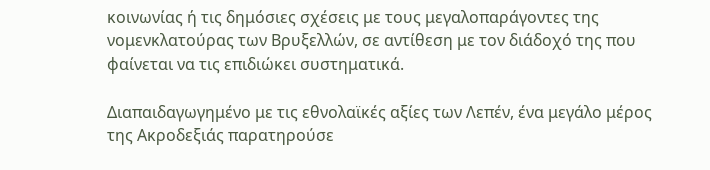κοινωνίας ή τις δημόσιες σχέσεις με τους μεγαλοπαράγοντες της νομενκλατούρας των Βρυξελλών, σε αντίθεση με τον διάδοχό της που φαίνεται να τις επιδιώκει συστηματικά.

Διαπαιδαγωγημένο με τις εθνολαϊκές αξίες των Λεπέν, ένα μεγάλο μέρος της Ακροδεξιάς παρατηρούσε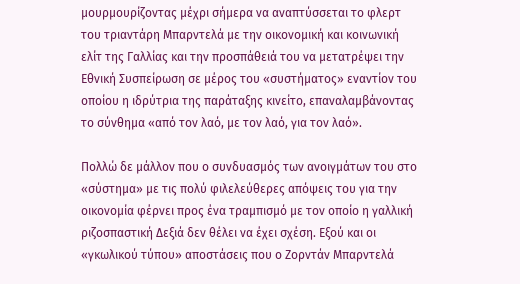μουρμουρίζοντας μέχρι σήμερα να αναπτύσσεται το φλερτ του τριαντάρη Μπαρντελά με την οικονομική και κοινωνική ελίτ της Γαλλίας και την προσπάθειά του να μετατρέψει την Εθνική Συσπείρωση σε μέρος του «συστήματος» εναντίον του οποίου η ιδρύτρια της παράταξης κινείτο, επαναλαμβάνοντας το σύνθημα «από τον λαό, με τον λαό, για τον λαό».

Πολλώ δε μάλλον που ο συνδυασμός των ανοιγμάτων του στο «σύστημα» με τις πολύ φιλελεύθερες απόψεις του για την οικονομία φέρνει προς ένα τραμπισμό με τον οποίο η γαλλική ριζοσπαστική Δεξιά δεν θέλει να έχει σχέση. Εξού και οι «γκωλικού τύπου» αποστάσεις που ο Ζορντάν Μπαρντελά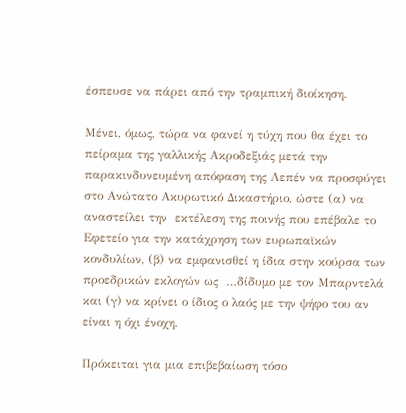έσπευσε να πάρει από την τραμπική διοίκηση.

Μένει, όμως, τώρα να φανεί η τύχη που θα έχει το πείραμα της γαλλικής Ακροδεξιάς μετά την παρακινδυνευμένη απόφαση της Λεπέν να προσφύγει στο Ανώτατο Ακυρωτικό Δικαστήριο, ώστε (α) να αναστείλει την  εκτέλεση της ποινής που επέβαλε το Εφετείο για την κατάχρηση των ευρωπαϊκών κονδυλίων, (β) να εμφανισθεί η ίδια στην κούρσα των προεδρικών εκλογών ως  …δίδυμο με τον Μπαρντελά  και (γ) να κρίνει ο ίδιος ο λαός με την ψήφο του αν είναι η όχι ένοχη.

Πρόκειται για μια επιβεβαίωση τόσο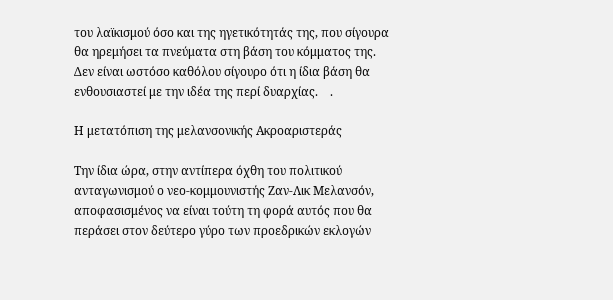του λαϊκισμού όσο και της ηγετικότητάς της, που σίγουρα θα ηρεμήσει τα πνεύματα στη βάση του κόμματος της. Δεν είναι ωστόσο καθόλου σίγουρο ότι η ίδια βάση θα ενθουσιαστεί με την ιδέα της περί δυαρχίας.    .

Η μετατόπιση της μελανσονικής Ακροαριστεράς

Την ίδια ώρα, στην αντίπερα όχθη του πολιτικού ανταγωνισμού ο νεο-κομμουνιστής Ζαν-Λικ Μελανσόν, αποφασισμένος να είναι τούτη τη φορά αυτός που θα περάσει στον δεύτερο γύρο των προεδρικών εκλογών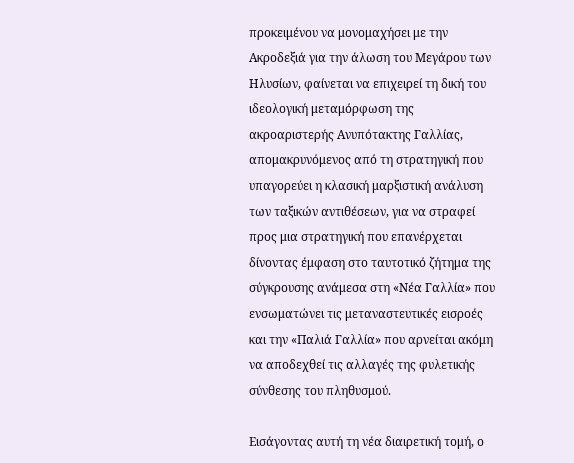προκειμένου να μονομαχήσει με την Ακροδεξιά για την άλωση του Μεγάρου των Ηλυσίων, φαίνεται να επιχειρεί τη δική του ιδεολογική μεταμόρφωση της ακροαριστερής Ανυπότακτης Γαλλίας, απομακρυνόμενος από τη στρατηγική που υπαγορεύει η κλασική μαρξιστική ανάλυση των ταξικών αντιθέσεων, για να στραφεί προς μια στρατηγική που επανέρχεται δίνοντας έμφαση στο ταυτοτικό ζήτημα της σύγκρουσης ανάμεσα στη «Νέα Γαλλία» που ενσωματώνει τις μεταναστευτικές εισροές και την «Παλιά Γαλλία» που αρνείται ακόμη να αποδεχθεί τις αλλαγές της φυλετικής σύνθεσης του πληθυσμού.

Εισάγοντας αυτή τη νέα διαιρετική τομή, ο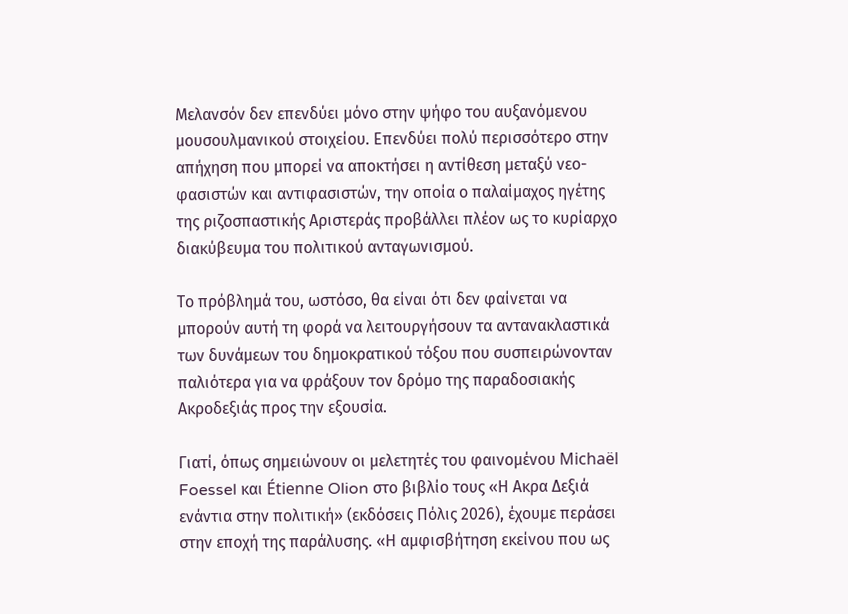Μελανσόν δεν επενδύει μόνο στην ψήφο του αυξανόμενου μουσουλμανικού στοιχείου. Επενδύει πολύ περισσότερο στην απήχηση που μπορεί να αποκτήσει η αντίθεση μεταξύ νεο-φασιστών και αντιφασιστών, την οποία ο παλαίμαχος ηγέτης της ριζοσπαστικής Αριστεράς προβάλλει πλέον ως το κυρίαρχο διακύβευμα του πολιτικού ανταγωνισμού.

Το πρόβλημά του, ωστόσο, θα είναι ότι δεν φαίνεται να μπορούν αυτή τη φορά να λειτουργήσουν τα αντανακλαστικά των δυνάμεων του δημοκρατικού τόξου που συσπειρώνονταν παλιότερα για να φράξουν τον δρόμο της παραδοσιακής Ακροδεξιάς προς την εξουσία.

Γιατί, όπως σημειώνουν οι μελετητές του φαινομένου Michaël Foessel και Étienne Olion στο βιβλίο τους «Η Ακρα Δεξιά ενάντια στην πολιτική» (εκδόσεις Πόλις 2026), έχουμε περάσει στην εποχή της παράλυσης. «Η αμφισβήτηση εκείνου που ως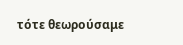τότε θεωρούσαμε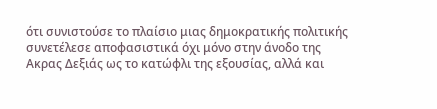ότι συνιστούσε το πλαίσιο μιας δημοκρατικής πολιτικής συνετέλεσε αποφασιστικά όχι μόνο στην άνοδο της Ακρας Δεξιάς ως το κατώφλι της εξουσίας, αλλά και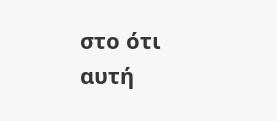στο ότι αυτή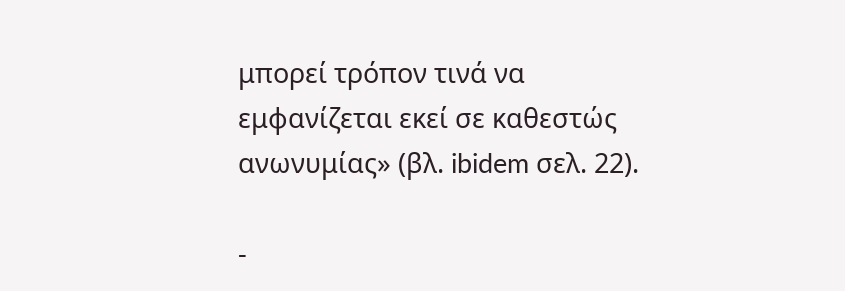μπορεί τρόπον τινά να εμφανίζεται εκεί σε καθεστώς ανωνυμίας» (βλ. ibidem σελ. 22).

-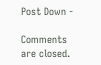Post Down -

Comments are closed.